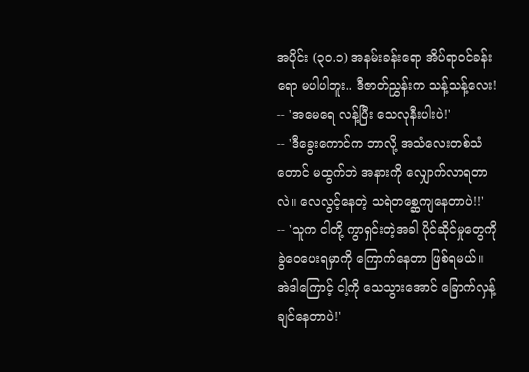အပိုင်း (၃၀.၁) အနမ်းခန်းရော အိပ်ရာဝင်ခန်းရော မပါပါဘူး.. ဒီဇာတ်ညွှန်းက သန့်သန့်လေး!
-- 'အမေရေ လန့်ပြီး သေလုနီးပါးပဲ!'
-- 'ဒီခွေးကောင်က ဘာလို့ အသံလေးတစ်သံတောင် မထွက်ဘဲ အနားကို လျှောက်လာရတာလဲ။ လေလွင့်နေတဲ့ သရဲတစ္ဆေကျနေတာပဲ!!'
-- 'သူက ငါတို့ ကွာရှင်းတဲ့အခါ ပိုင်ဆိုင်မှုတွေကို ခွဲဝေပေးရမှာကို ကြောက်နေတာ ဖြစ်ရမယ်။ အဲဒါကြောင့် ငါ့ကို သေသွားအောင် ခြောက်လှန့်ချင်နေတာပဲ!'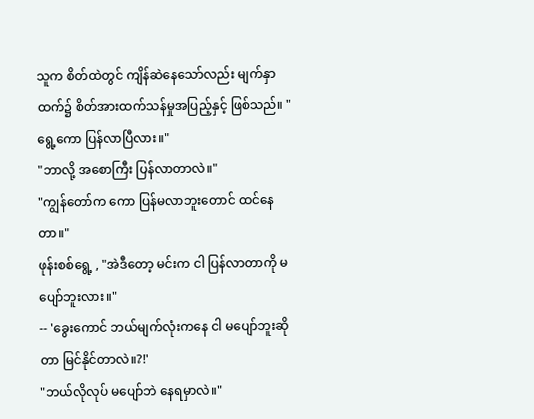သူက စိတ်ထဲတွင် ကျိန်ဆဲနေသော်လည်း မျက်နှာထက်၌ စိတ်အားထက်သန်မှုအပြည့်နှင့် ဖြစ်သည်။ "ရွေ့ကော ပြန်လာပြီလား။"
"ဘာလို့ အစောကြီး ပြန်လာတာလဲ။"
"ကျွန်တော်က ကော ပြန်မလာဘူးတောင် ထင်နေတာ။"
ဖုန်းစစ်ရွေ့ , "အဲဒီတော့ မင်းက ငါ ပြန်လာတာကို မပျော်ဘူးလား။"
-- 'ခွေးကောင် ဘယ်မျက်လုံးကနေ ငါ မပျော်ဘူးဆိုတာ မြင်နိုင်တာလဲ။?!'
"ဘယ်လိုလုပ် မပျော်ဘဲ နေရမှာလဲ။"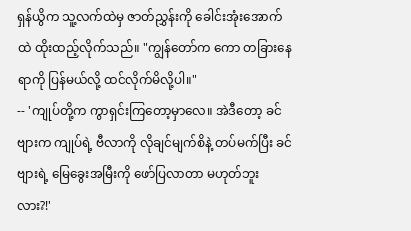ရှန်ယွိက သူ့လက်ထဲမှ ဇာတ်ညွှန်းကို ခေါင်းအုံးအောက်ထဲ ထိုးထည့်လိုက်သည်။ "ကျွန်တော်က ကော တခြားနေရာကို ပြန်မယ်လို့ ထင်လိုက်မိလို့ပါ။"
-- 'ကျုပ်တို့က ကွာရှင်းကြတော့မှာလေ။ အဲဒီတော့ ခင်ဗျားက ကျုပ်ရဲ့ ဗီလာကို လိုချင်မျက်စိနဲ့ တပ်မက်ပြီး ခင်ဗျားရဲ့ မြေခွေးအမြီးကို ဖော်ပြလာတာ မဟုတ်ဘူးလား?!'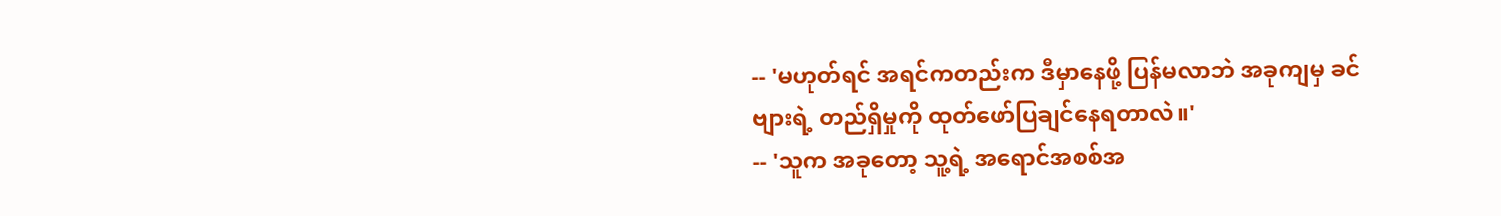-- 'မဟုတ်ရင် အရင်ကတည်းက ဒီမှာနေဖို့ ပြန်မလာဘဲ အခုကျမှ ခင်ဗျားရဲ့ တည်ရှိမှုကို ထုတ်ဖော်ပြချင်နေရတာလဲ။'
-- 'သူက အခုတော့ သူ့ရဲ့ အရောင်အစစ်အ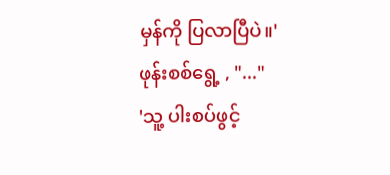မှန်ကို ပြလာပြီပဲ။'
ဖုန်းစစ်ရွေ့ , "..."
'သူ့ ပါးစပ်ဖွင့်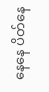နေနေ ပိတ်နေ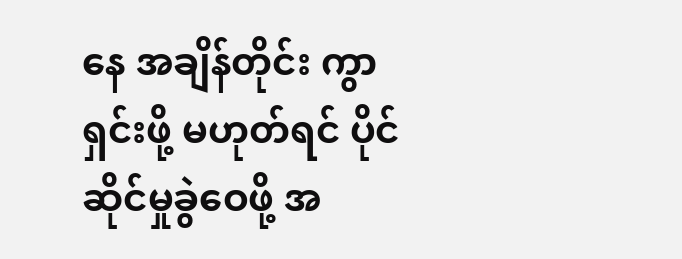နေ အချိန်တိုင်း ကွာရှင်းဖို့ မဟုတ်ရင် ပိုင်ဆိုင်မှုခွဲဝေဖို့ အ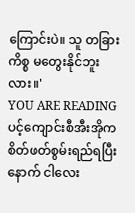ကြောင်းပဲ။ သူ တခြားကိစ္စ မတွေးနိုင်ဘူးလား။'
YOU ARE READING
ပင့်ကျောင်းစီအီးအိုက စိတ်ဖတ်စွမ်းရည်ရပြီးနောက် ငါလေး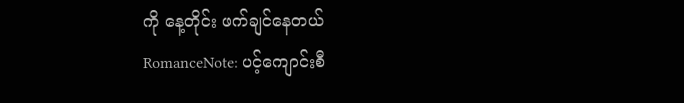ကို နေ့တိုင်း ဖက်ချင်နေတယ်
RomanceNote: ပင့်ကျောင်းစီ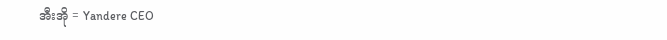အီးအို = Yandere CEO